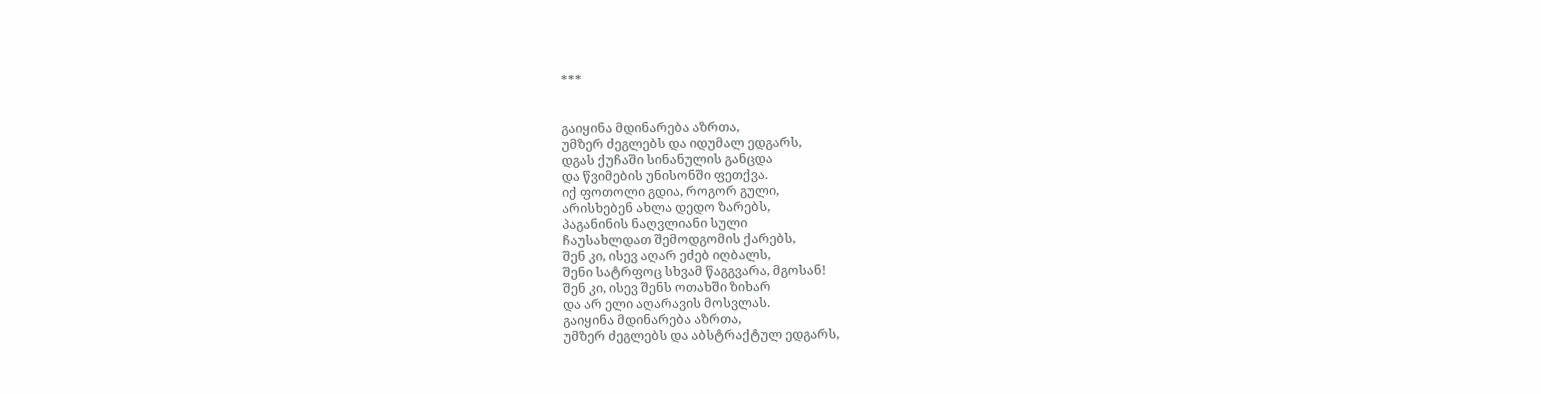***


გაიყინა მდინარება აზრთა,
უმზერ ძეგლებს და იდუმალ ედგარს,
დგას ქუჩაში სინანულის განცდა
და წვიმების უნისონში ფეთქვა.
იქ ფოთოლი გდია, როგორ გული,
არისხებენ ახლა დედო ზარებს,
პაგანინის ნაღვლიანი სული
ჩაუსახლდათ შემოდგომის ქარებს,
შენ კი, ისევ აღარ ეძებ იღბალს,
შენი სატრფოც სხვამ წაგგვარა, მგოსან!
შენ კი, ისევ შენს ოთახში ზიხარ
და არ ელი აღარავის მოსვლას.
გაიყინა მდინარება აზრთა,
უმზერ ძეგლებს და აბსტრაქტულ ედგარს,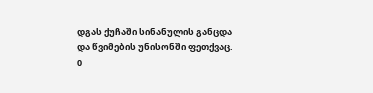დგას ქუჩაში სინანულის განცდა
და წვიმების უნისონში ფეთქვაც.
0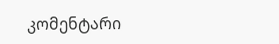კომენტარი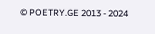© POETRY.GE 2013 - 2024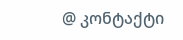@ კონტაქტი